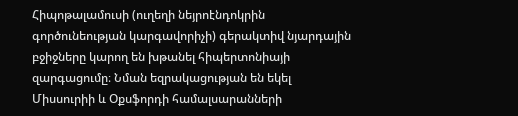Հիպոթալամուսի (ուղեղի նեյրոէնդոկրին գործունեության կարգավորիչի) գերակտիվ նյարդային բջիջները կարող են խթանել հիպերտոնիայի զարգացումը։ Նման եզրակացության են եկել Միսսուրիի և Օքսֆորդի համալսարանների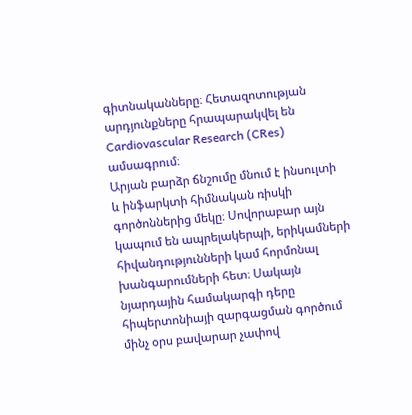գիտնականները։ Հետազոտության արդյունքները հրապարակվել են Cardiovascular Research (CRes) ամսագրում։
Արյան բարձր ճնշումը մնում է ինսուլտի և ինֆարկտի հիմնական ռիսկի գործոններից մեկը։ Սովորաբար այն կապում են ապրելակերպի, երիկամների հիվանդությունների կամ հորմոնալ խանգարումների հետ։ Սակայն նյարդային համակարգի դերը հիպերտոնիայի զարգացման գործում մինչ օրս բավարար չափով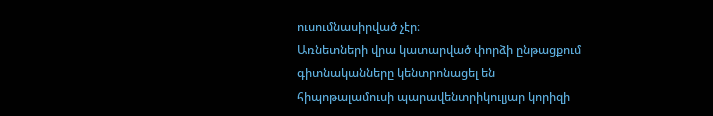ուսումնասիրված չէր։
Առնետների վրա կատարված փորձի ընթացքում գիտնականները կենտրոնացել են հիպոթալամուսի պարավենտրիկուլյար կորիզի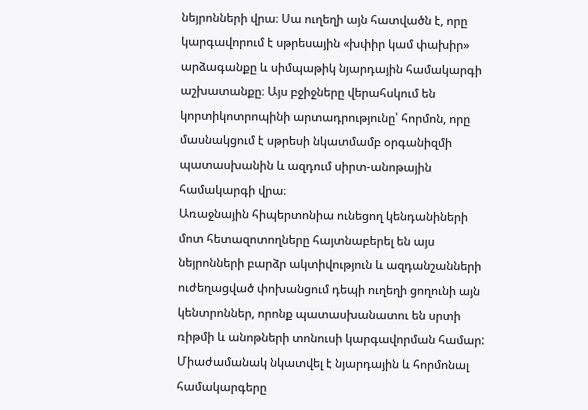նեյրոնների վրա։ Սա ուղեղի այն հատվածն է, որը կարգավորում է սթրեսային «խփիր կամ փախիր» արձագանքը և սիմպաթիկ նյարդային համակարգի աշխատանքը։ Այս բջիջները վերահսկում են կորտիկոտրոպինի արտադրությունը՝ հորմոն, որը մասնակցում է սթրեսի նկատմամբ օրգանիզմի պատասխանին և ազդում սիրտ-անոթային համակարգի վրա։
Առաջնային հիպերտոնիա ունեցող կենդանիների մոտ հետազոտողները հայտնաբերել են այս նեյրոնների բարձր ակտիվություն և ազդանշանների ուժեղացված փոխանցում դեպի ուղեղի ցողունի այն կենտրոններ, որոնք պատասխանատու են սրտի ռիթմի և անոթների տոնուսի կարգավորման համար: Միաժամանակ նկատվել է նյարդային և հորմոնալ համակարգերը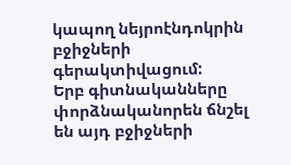կապող նեյրոէնդոկրին բջիջների գերակտիվացում:
Երբ գիտնականները փորձնականորեն ճնշել են այդ բջիջների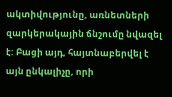ակտիվությունը, առնետների զարկերակային ճնշումը նվազել է: Բացի այդ, հայտնաբերվել է այն ընկալիչը, որի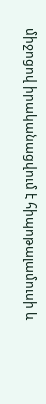միջոցով իրականացվում է հիպոթալամուսի և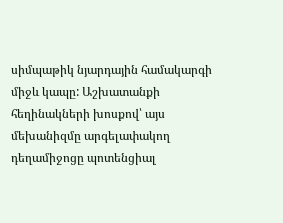սիմպաթիկ նյարդային համակարգի միջև կապը: Աշխատանքի հեղինակների խոսքով՝ այս մեխանիզմը արգելափակող դեղամիջոցը պոտենցիալ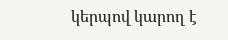կերպով կարող է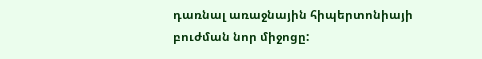դառնալ առաջնային հիպերտոնիայի բուժման նոր միջոցը: